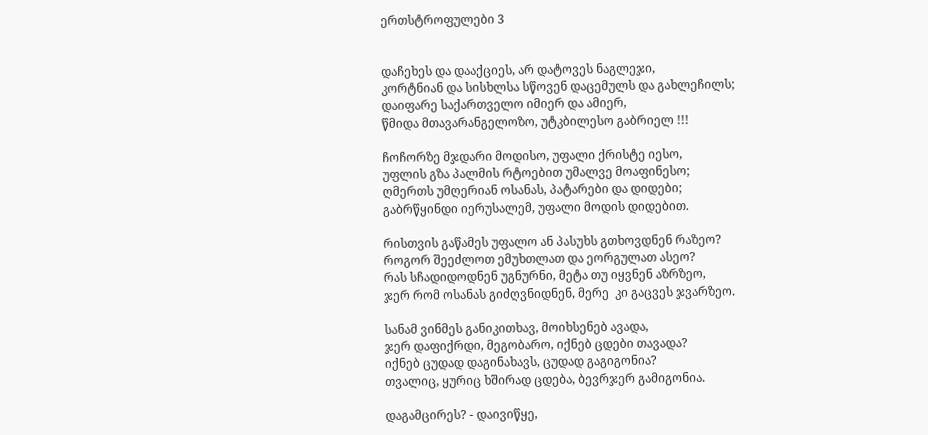ერთსტროფულები 3


დაჩეხეს და დააქციეს, არ დატოვეს ნაგლეჯი,
კორტნიან და სისხლსა სწოვენ დაცემულს და გახლეჩილს;
დაიფარე საქართველო იმიერ და ამიერ,
წმიდა მთავარანგელოზო, უტკბილესო გაბრიელ !!!

ჩოჩორზე მჯდარი მოდისო, უფალი ქრისტე იესო,
უფლის გზა პალმის რტოებით უმალვე მოაფინესო;
ღმერთს უმღერიან ოსანას, პატარები და დიდები;
გაბრწყინდი იერუსალემ, უფალი მოდის დიდებით.

რისთვის გაწამეს უფალო ან პასუხს გთხოვდნენ რაზეო?
როგორ შეეძლოთ ემუხთლათ და ეორგულათ ასეო?
რას სჩადიდოდნენ უგნურნი, მეტა თუ იყვნენ აზრზეო,
ჯერ რომ ოსანას გიძღვნიდნენ, მერე  კი გაცვეს ჯვარზეო.

სანამ ვინმეს განიკითხავ, მოიხსენებ ავადა,
ჯერ დაფიქრდი, მეგობარო, იქნებ ცდები თავადა?
იქნებ ცუდად დაგინახავს, ცუდად გაგიგონია?
თვალიც, ყურიც ხშირად ცდება, ბევრჯერ გამიგონია.

დაგამცირეს? - დაივიწყე,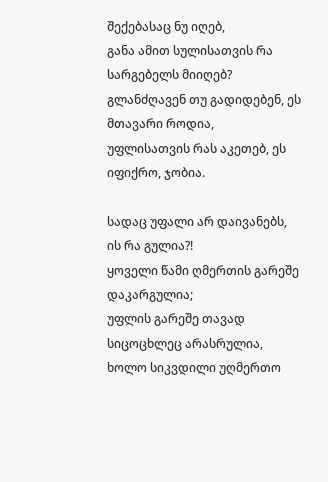შექებასაც ნუ იღებ,
განა ამით სულისათვის რა სარგებელს მიიღებ?
გლანძღავენ თუ გადიდებენ, ეს მთავარი როდია,
უფლისათვის რას აკეთებ, ეს იფიქრო, ჯობია.

სადაც უფალი არ დაივანებს, ის რა გულია?!
ყოველი წამი ღმერთის გარეშე დაკარგულია;
უფლის გარეშე თავად სიცოცხლეც არასრულია,
ხოლო სიკვდილი უღმერთო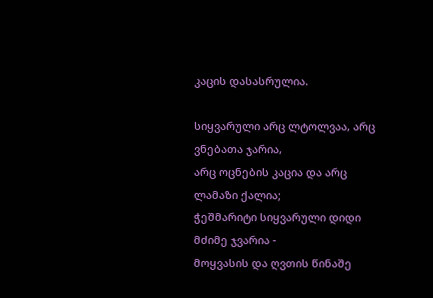კაცის დასასრულია.

სიყვარული არც ლტოლვაა, არც ვნებათა ჯარია,
არც ოცნების კაცია და არც ლამაზი ქალია;
ჭეშმარიტი სიყვარული დიდი მძიმე ჯვარია -
მოყვასის და ღვთის წინაშე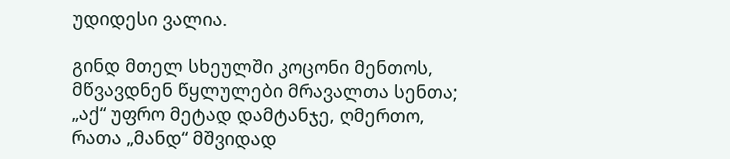უდიდესი ვალია.

გინდ მთელ სხეულში კოცონი მენთოს,
მწვავდნენ წყლულები მრავალთა სენთა;
„აქ“ უფრო მეტად დამტანჯე, ღმერთო,
რათა „მანდ“ მშვიდად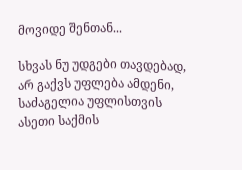მოვიდე შენთან...

სხვას ნუ უდგები თავდებად, არ გაქვს უფლება ამდენი,
საძაგელია უფლისთვის ასეთი საქმის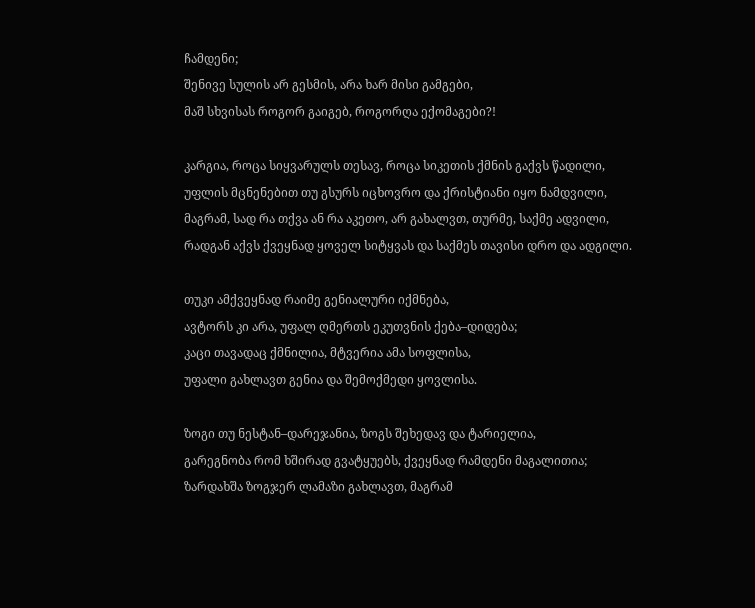ჩამდენი;
შენივე სულის არ გესმის, არა ხარ მისი გამგები,
მაშ სხვისას როგორ გაიგებ, როგორღა ექომაგები?!

კარგია, როცა სიყვარულს თესავ, როცა სიკეთის ქმნის გაქვს წადილი,
უფლის მცნენებით თუ გსურს იცხოვრო და ქრისტიანი იყო ნამდვილი,
მაგრამ, სად რა თქვა ან რა აკეთო, არ გახალვთ, თურმე, საქმე ადვილი,
რადგან აქვს ქვეყნად ყოველ სიტყვას და საქმეს თავისი დრო და ადგილი.

თუკი ამქვეყნად რაიმე გენიალური იქმნება,
ავტორს კი არა, უფალ ღმერთს ეკუთვნის ქება–დიდება;
კაცი თავადაც ქმნილია, მტვერია ამა სოფლისა,
უფალი გახლავთ გენია და შემოქმედი ყოვლისა.

ზოგი თუ ნესტან–დარეჯანია, ზოგს შეხედავ და ტარიელია,
გარეგნობა რომ ხშირად გვატყუებს, ქვეყნად რამდენი მაგალითია;
ზარდახშა ზოგჯერ ლამაზი გახლავთ, მაგრამ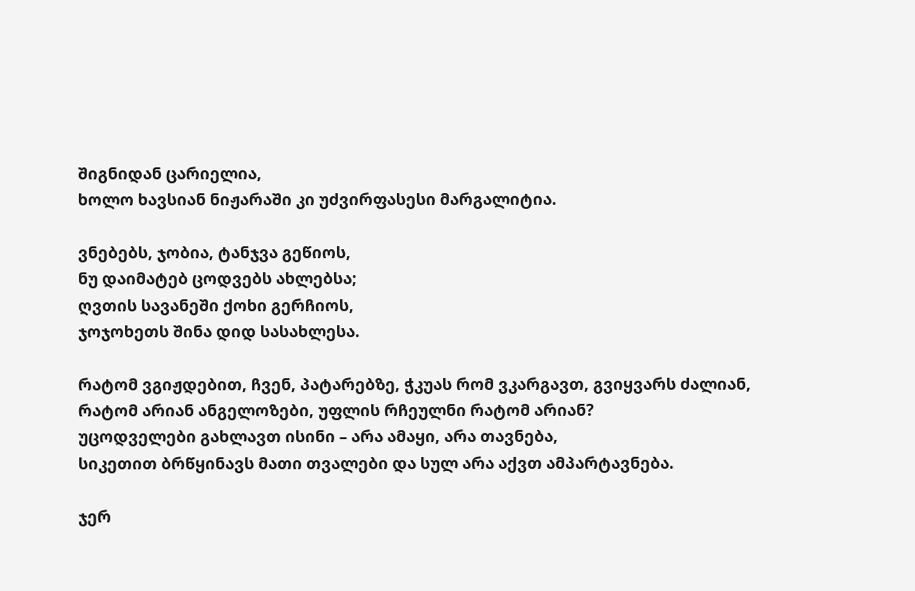შიგნიდან ცარიელია,
ხოლო ხავსიან ნიჟარაში კი უძვირფასესი მარგალიტია.

ვნებებს, ჯობია, ტანჯვა გეწიოს,
ნუ დაიმატებ ცოდვებს ახლებსა;
ღვთის სავანეში ქოხი გერჩიოს,
ჯოჯოხეთს შინა დიდ სასახლესა.

რატომ ვგიჟდებით, ჩვენ, პატარებზე, ჭკუას რომ ვკარგავთ, გვიყვარს ძალიან,
რატომ არიან ანგელოზები, უფლის რჩეულნი რატომ არიან?
უცოდველები გახლავთ ისინი – არა ამაყი, არა თავნება,
სიკეთით ბრწყინავს მათი თვალები და სულ არა აქვთ ამპარტავნება.

ჯერ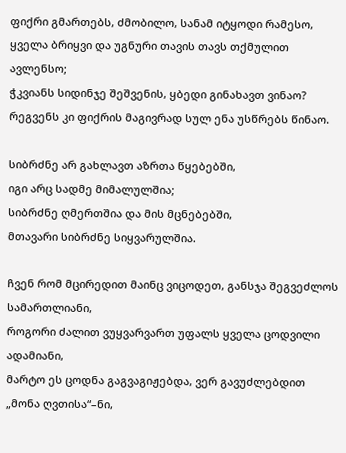ფიქრი გმართებს, ძმობილო, სანამ იტყოდი რამესო,
ყველა ბრიყვი და უგნური თავის თავს თქმულით ავლენსო;
ჭკვიანს სიდინჯე შეშვენის, ყბედი გინახავთ ვინაო?
რეგვენს კი ფიქრის მაგივრად სულ ენა უსწრებს წინაო.

სიბრძნე არ გახლავთ აზრთა წყებებში,
იგი არც სადმე მიმალულშია;
სიბრძნე ღმერთშია და მის მცნებებში,
მთავარი სიბრძნე სიყვარულშია.

ჩვენ რომ მცირედით მაინც ვიცოდეთ, განსჯა შეგვეძლოს სამართლიანი,
როგორი ძალით ვუყვარვართ უფალს ყველა ცოდვილი ადამიანი,
მარტო ეს ცოდნა გაგვაგიჟებდა, ვერ გავუძლებდით „მონა ღვთისა“–ნი,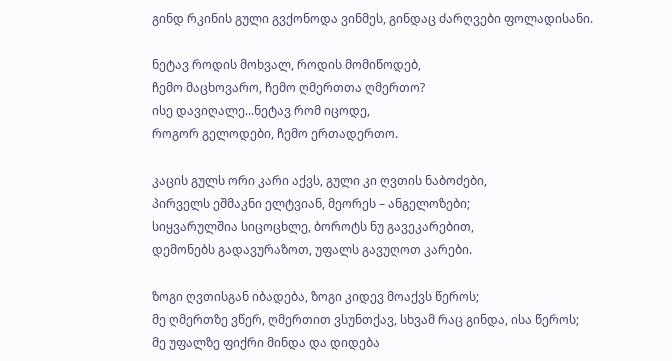გინდ რკინის გული გვქონოდა ვინმეს, გინდაც ძარღვები ფოლადისანი.

ნეტავ როდის მოხვალ, როდის მომიწოდებ,
ჩემო მაცხოვარო, ჩემო ღმერთთა ღმერთო?
ისე დავიღალე...ნეტავ რომ იცოდე,
როგორ გელოდები, ჩემო ერთადერთო.

კაცის გულს ორი კარი აქვს, გული კი ღვთის ნაბოძები,
პირველს ეშმაკნი ელტვიან, მეორეს – ანგელოზები;
სიყვარულშია სიცოცხლე, ბოროტს ნუ გავეკარებით,
დემონებს გადავურაზოთ, უფალს გავუღოთ კარები.

ზოგი ღვთისგან იბადება, ზოგი კიდევ მოაქვს წეროს;
მე ღმერთზე ვწერ, ღმერთით ვსუნთქავ, სხვამ რაც გინდა, ისა წეროს;
მე უფალზე ფიქრი მინდა და დიდება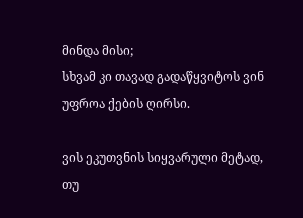მინდა მისი;
სხვამ კი თავად გადაწყვიტოს ვინ უფროა ქების ღირსი.

ვის ეკუთვნის სიყვარული მეტად,
თუ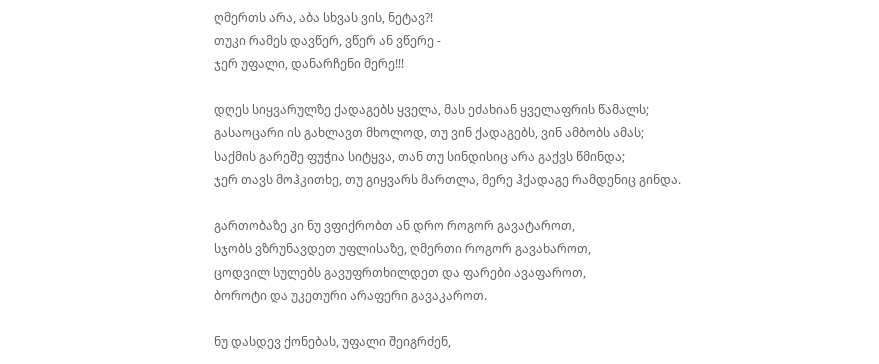ღმერთს არა, აბა სხვას ვის, ნეტავ?!
თუკი რამეს დავწერ, ვწერ ან ვწერე -
ჯერ უფალი, დანარჩენი მერე!!!

დღეს სიყვარულზე ქადაგებს ყველა, მას ეძახიან ყველაფრის წამალს;
გასაოცარი ის გახლავთ მხოლოდ, თუ ვინ ქადაგებს, ვინ ამბობს ამას;
საქმის გარეშე ფუჭია სიტყვა, თან თუ სინდისიც არა გაქვს წმინდა;
ჯერ თავს მოჰკითხე, თუ გიყვარს მართლა, მერე ჰქადაგე რამდენიც გინდა.

გართობაზე კი ნუ ვფიქრობთ ან დრო როგორ გავატაროთ,
სჯობს ვზრუნავდეთ უფლისაზე, ღმერთი როგორ გავახაროთ,
ცოდვილ სულებს გავუფრთხილდეთ და ფარები ავაფაროთ,
ბოროტი და უკეთური არაფერი გავაკაროთ.

ნუ დასდევ ქონებას, უფალი შეიგრძენ,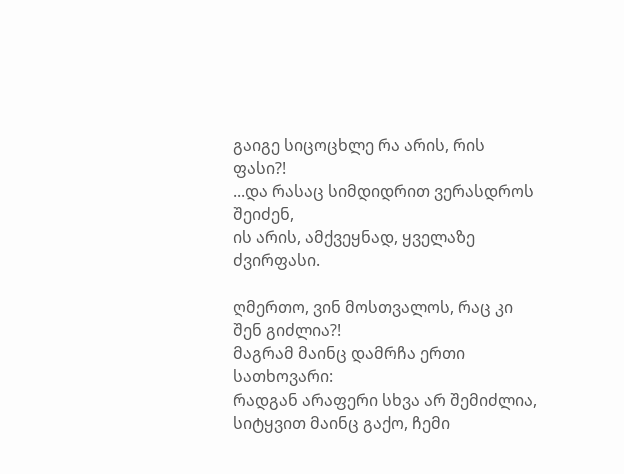გაიგე სიცოცხლე რა არის, რის ფასი?!
...და რასაც სიმდიდრით ვერასდროს შეიძენ,
ის არის, ამქვეყნად, ყველაზე ძვირფასი.

ღმერთო, ვინ მოსთვალოს, რაც კი შენ გიძლია?!
მაგრამ მაინც დამრჩა ერთი სათხოვარი:
რადგან არაფერი სხვა არ შემიძლია,
სიტყვით მაინც გაქო, ჩემი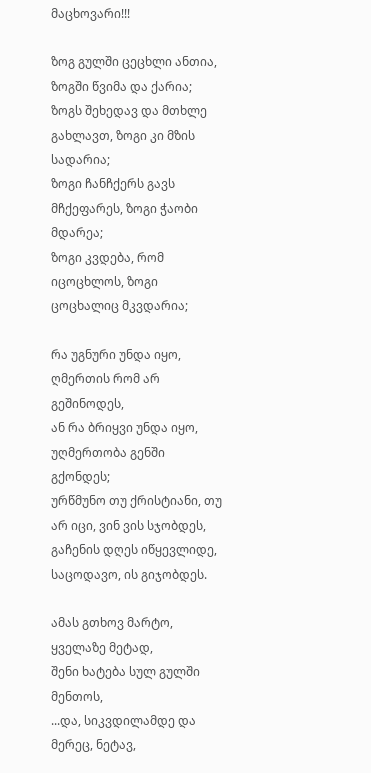მაცხოვარი!!!

ზოგ გულში ცეცხლი ანთია, ზოგში წვიმა და ქარია;
ზოგს შეხედავ და მთხლე გახლავთ, ზოგი კი მზის სადარია;
ზოგი ჩანჩქერს გავს მჩქეფარეს, ზოგი ჭაობი მდარეა;
ზოგი კვდება, რომ იცოცხლოს, ზოგი ცოცხალიც მკვდარია;

რა უგნური უნდა იყო, ღმერთის რომ არ გეშინოდეს,
ან რა ბრიყვი უნდა იყო, უღმერთობა გენში გქონდეს;
ურწმუნო თუ ქრისტიანი, თუ არ იცი, ვინ ვის სჯობდეს,
გაჩენის დღეს იწყევლიდე, საცოდავო, ის გიჯობდეს.

ამას გთხოვ მარტო, ყველაზე მეტად,
შენი ხატება სულ გულში მენთოს,
...და, სიკვდილამდე და მერეც, ნეტავ,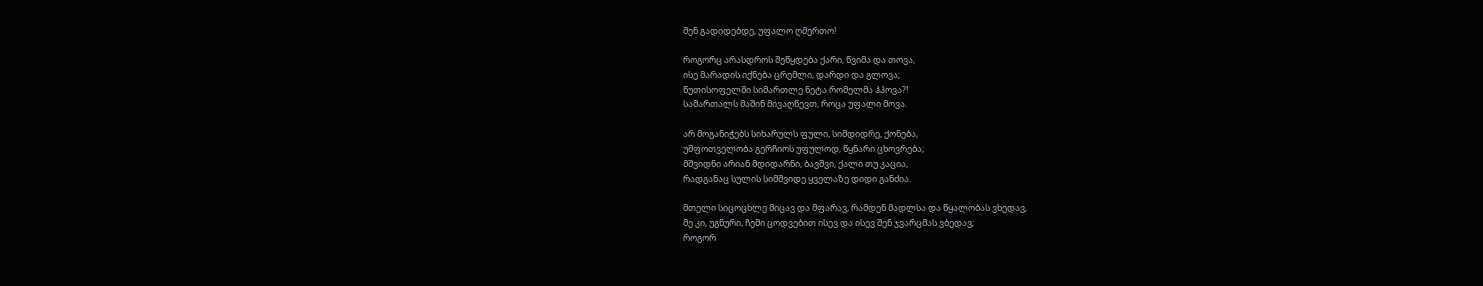შენ გადიდებდე, უფალო ღმერთო!

როგორც არასდროს შეწყდება ქარი, წვიმა და თოვა,
ისე მარადის იქნება ცრემლი, დარდი და გლოვა;
წუთისოფელში სიმართლე ნეტა რომელმა ჰპოვა?!
სამართალს მაშინ მივაღწევთ, როცა უფალი მოვა.

არ მოგანიჭებს სიხარულს ფული, სიმდიდრე, ქონება,
უშფოთველობა გერჩიოს უფულოდ, წყნარი ცხოვრება;
მშვიდნი არიან მდიდარნი, ბავშვი, ქალი თუ კაცია,
რადგანაც სულის სიმშვიდე ყველაზე დიდი განძია.

მთელი სიცოცხლე მიცავ და მფარავ, რამდენ მადლსა და წყალობას ვხედავ,
მე კი, უგნური, ჩემი ცოდვებით ისევ და ისევ შენ ჯვარცმას ვბედავ;
როგორ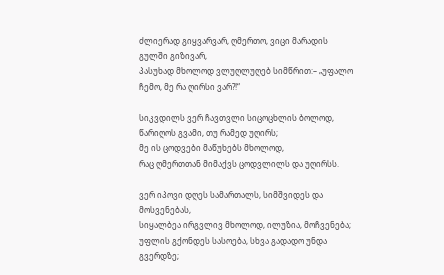ძლიერად გიყვარვარ, ღმერთო, ვიცი მარადის გულში გიზივარ,
პასუხად მხოლოდ ვლუღლუღებ სიმწრით:– „უფალო ჩემო, მე რა ღირსი ვარ?!“

სიკვდილს ვერ ჩავთვლი სიცოცხლის ბოლოდ,
წარიღოს გვამი, თუ რამედ უღირს;
მე ის ცოდვები მაწუხებს მხოლოდ,
რაც ღმერთთან მიმაქვს ცოდვლილს და უღირსს.

ვერ იპოვი დღეს სამართალს, სიმშვიდეს და მოსვენებას,
სიყალბეა ირგვლივ მხოლოდ, ილუზია, მოჩვენება;
უფლის გქონდეს სასოება, სხვა გადადო უნდა გვერდზე;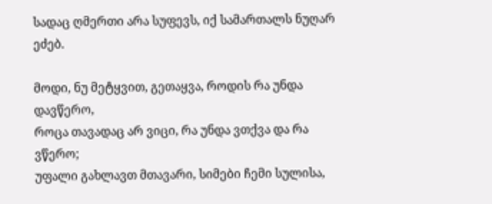სადაც ღმერთი არა სუფევს, იქ სამართალს ნუღარ ეძებ.

მოდი, ნუ მეტყვით, გეთაყვა, როდის რა უნდა დავწერო,
როცა თავადაც არ ვიცი, რა უნდა ვთქვა და რა ვწერო;
უფალი გახლავთ მთავარი, სიმები ჩემი სულისა,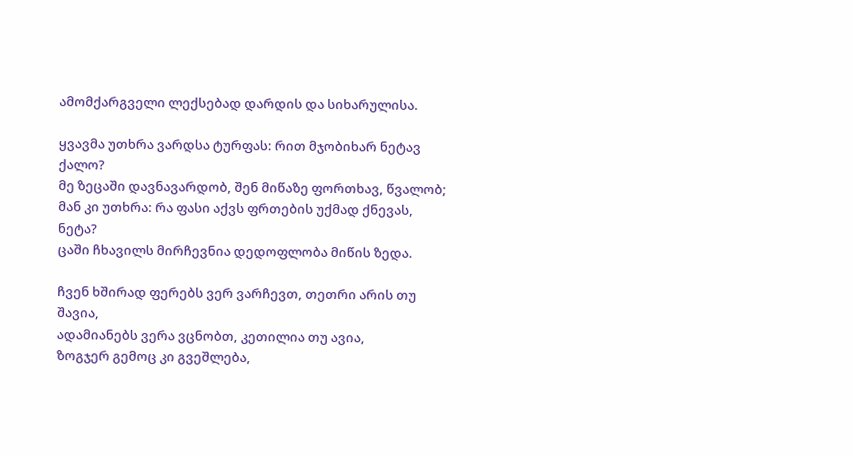ამომქარგველი ლექსებად დარდის და სიხარულისა.

ყვავმა უთხრა ვარდსა ტურფას: რით მჯობიხარ ნეტავ ქალო?
მე ზეცაში დავნავარდობ, შენ მიწაზე ფორთხავ, წვალობ;
მან კი უთხრა: რა ფასი აქვს ფრთების უქმად ქნევას, ნეტა?
ცაში ჩხავილს მირჩევნია დედოფლობა მიწის ზედა.

ჩვენ ხშირად ფერებს ვერ ვარჩევთ, თეთრი არის თუ შავია,
ადამიანებს ვერა ვცნობთ, კეთილია თუ ავია,
ზოგჯერ გემოც კი გვეშლება,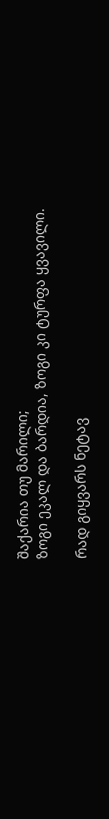შაქარია თუ მარილი;
ზოგი ეკალ და ბარდია, ზოგი კი ტურფა ყვავილი.

რად გიყვარს ნეტავ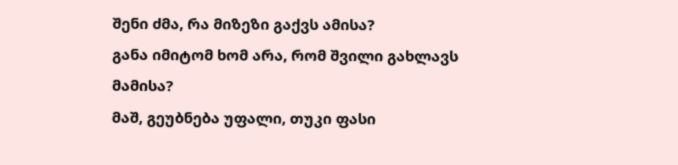შენი ძმა, რა მიზეზი გაქვს ამისა?
განა იმიტომ ხომ არა, რომ შვილი გახლავს მამისა?
მაშ, გეუბნება უფალი, თუკი ფასი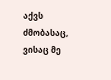აქვს ძმობასაც,
ვისაც მე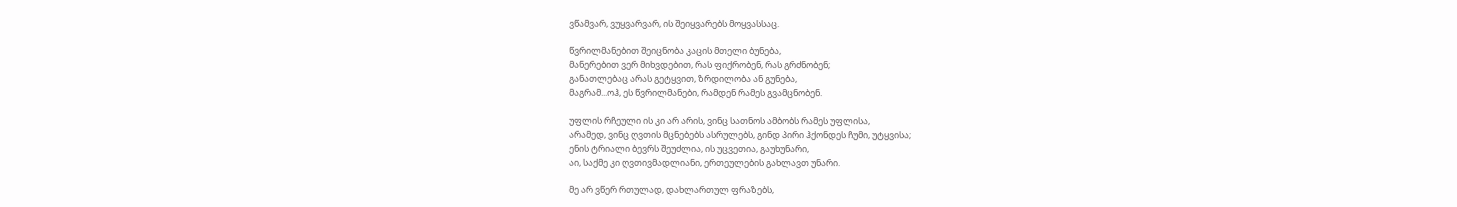ვწამვარ, ვუყვარვარ, ის შეიყვარებს მოყვასსაც.

წვრილმანებით შეიცნობა კაცის მთელი ბუნება,
მანერებით ვერ მიხვდებით, რას ფიქრობენ, რას გრძნობენ;
განათლებაც არას გეტყვით, ზრდილობა ან გუნება,
მაგრამ...ოჰ, ეს წვრილმანები, რამდენ რამეს გვამცნობენ.

უფლის რჩეული ის კი არ არის, ვინც სათნოს ამბობს რამეს უფლისა,
არამედ, ვინც ღვთის მცნებებს ასრულებს, გინდ პირი ჰქონდეს ჩუმი, უტყვისა;
ენის ტრიალი ბევრს შეუძლია, ის უცვეთია, გაუხუნარი,
აი, საქმე კი ღვთივმადლიანი, ერთეულების გახლავთ უნარი.

მე არ ვწერ რთულად, დახლართულ ფრაზებს,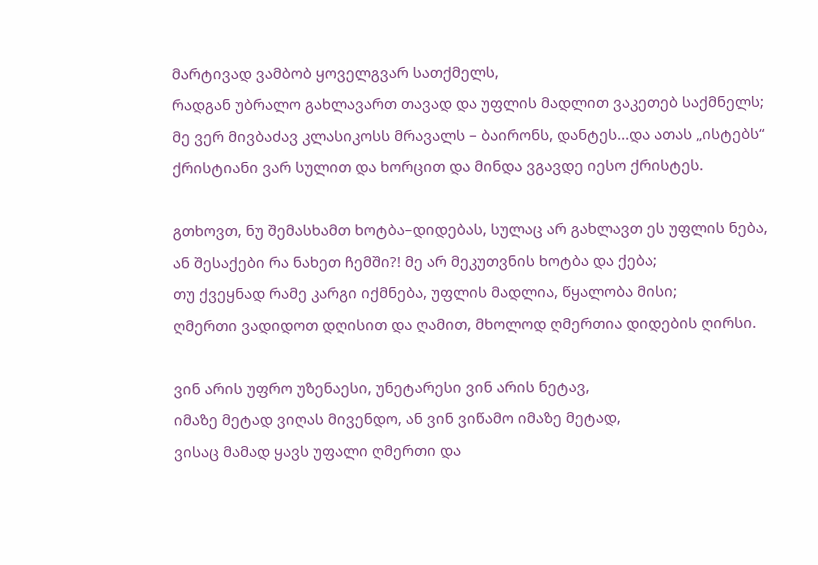მარტივად ვამბობ ყოველგვარ სათქმელს,
რადგან უბრალო გახლავართ თავად და უფლის მადლით ვაკეთებ საქმნელს;
მე ვერ მივბაძავ კლასიკოსს მრავალს – ბაირონს, დანტეს...და ათას „ისტებს“
ქრისტიანი ვარ სულით და ხორცით და მინდა ვგავდე იესო ქრისტეს.

გთხოვთ, ნუ შემასხამთ ხოტბა–დიდებას, სულაც არ გახლავთ ეს უფლის ნება,
ან შესაქები რა ნახეთ ჩემში?! მე არ მეკუთვნის ხოტბა და ქება;
თუ ქვეყნად რამე კარგი იქმნება, უფლის მადლია, წყალობა მისი;
ღმერთი ვადიდოთ დღისით და ღამით, მხოლოდ ღმერთია დიდების ღირსი.

ვინ არის უფრო უზენაესი, უნეტარესი ვინ არის ნეტავ,
იმაზე მეტად ვიღას მივენდო, ან ვინ ვიწამო იმაზე მეტად,
ვისაც მამად ყავს უფალი ღმერთი და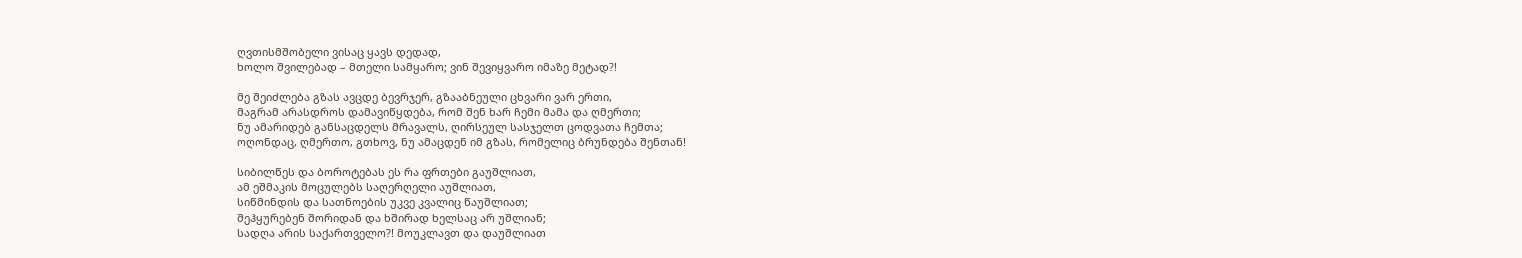ღვთისმშობელი ვისაც ყავს დედად,
ხოლო შვილებად – მთელი სამყარო; ვინ შევიყვარო იმაზე მეტად?!

მე შეიძლება გზას ავცდე ბევრჯერ, გზააბნეული ცხვარი ვარ ერთი,
მაგრამ არასდროს დამავიწყდება, რომ შენ ხარ ჩემი მამა და ღმერთი;
ნუ ამარიდებ განსაცდელს მრავალს, ღირსეულ სასჯელთ ცოდვათა ჩემთა;
ოღონდაც, ღმერთო, გთხოვ, ნუ ამაცდენ იმ გზას, რომელიც ბრუნდება შენთან!

სიბილწეს და ბოროტებას ეს რა ფრთები გაუშლიათ,
ამ ეშმაკის მოცულებს საღერღელი აუშლიათ,
სიწმინდის და სათნოების უკვე კვალიც წაუშლიათ;
შეჰყურებენ შორიდან და ხშირად ხელსაც არ უშლიან;
სადღა არის საქართველო?! მოუკლავთ და დაუშლიათ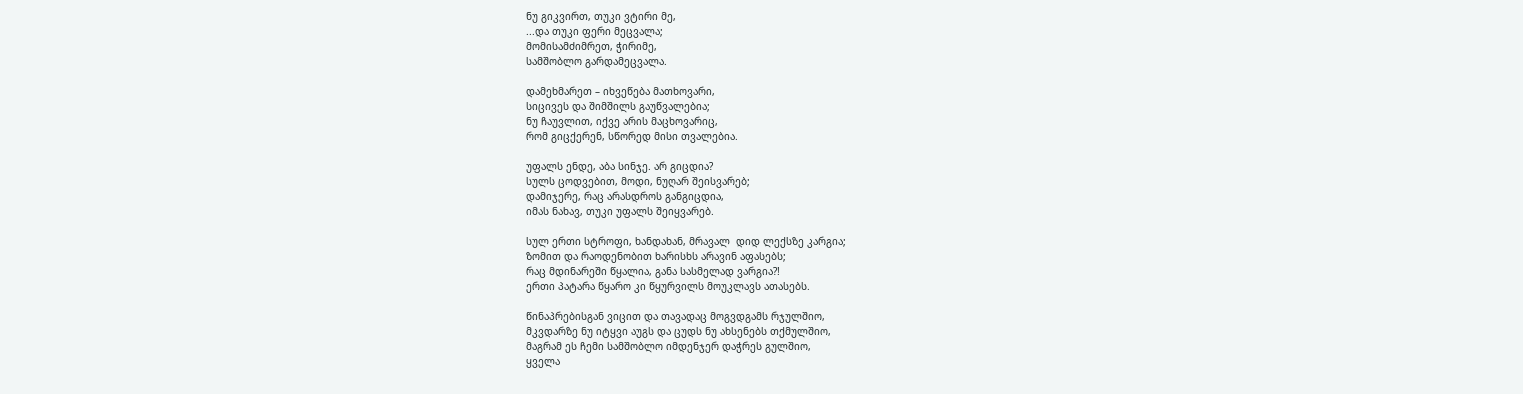ნუ გიკვირთ, თუკი ვტირი მე,
...და თუკი ფერი მეცვალა;
მომისამძიმრეთ, ჭირიმე,
სამშობლო გარდამეცვალა.

დამეხმარეთ – იხვეწება მათხოვარი,
სიცივეს და შიმშილს გაუწვალებია;
ნუ ჩაუვლით, იქვე არის მაცხოვარიც,
რომ გიცქერენ, სწორედ მისი თვალებია.

უფალს ენდე, აბა სინჯე. არ გიცდია?
სულს ცოდვებით, მოდი, ნუღარ შეისვარებ;
დამიჯერე, რაც არასდროს განგიცდია,
იმას ნახავ, თუკი უფალს შეიყვარებ.

სულ ერთი სტროფი, ხანდახან, მრავალ  დიდ ლექსზე კარგია;
ზომით და რაოდენობით ხარისხს არავინ აფასებს;
რაც მდინარეში წყალია, განა სასმელად ვარგია?!
ერთი პატარა წყარო კი წყურვილს მოუკლავს ათასებს.

წინაპრებისგან ვიცით და თავადაც მოგვდგამს რჯულშიო,
მკვდარზე ნუ იტყვი აუგს და ცუდს ნუ ახსენებს თქმულშიო,
მაგრამ ეს ჩემი სამშობლო იმდენჯერ დაჭრეს გულშიო,
ყველა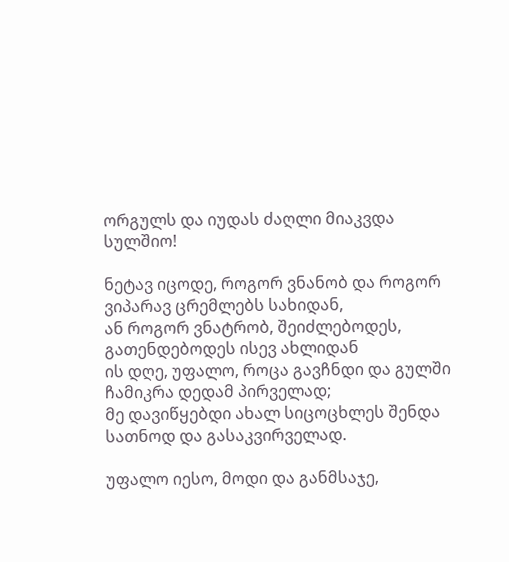ორგულს და იუდას ძაღლი მიაკვდა სულშიო!

ნეტავ იცოდე, როგორ ვნანობ და როგორ ვიპარავ ცრემლებს სახიდან,
ან როგორ ვნატრობ, შეიძლებოდეს, გათენდებოდეს ისევ ახლიდან
ის დღე, უფალო, როცა გავჩნდი და გულში ჩამიკრა დედამ პირველად;
მე დავიწყებდი ახალ სიცოცხლეს შენდა სათნოდ და გასაკვირველად.

უფალო იესო, მოდი და განმსაჯე,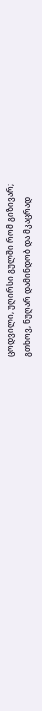ცოდვილი, უღირსი გულში რომ გიზივარ;
გთხოვ, ნუღარ დამინდობ და მკაცრად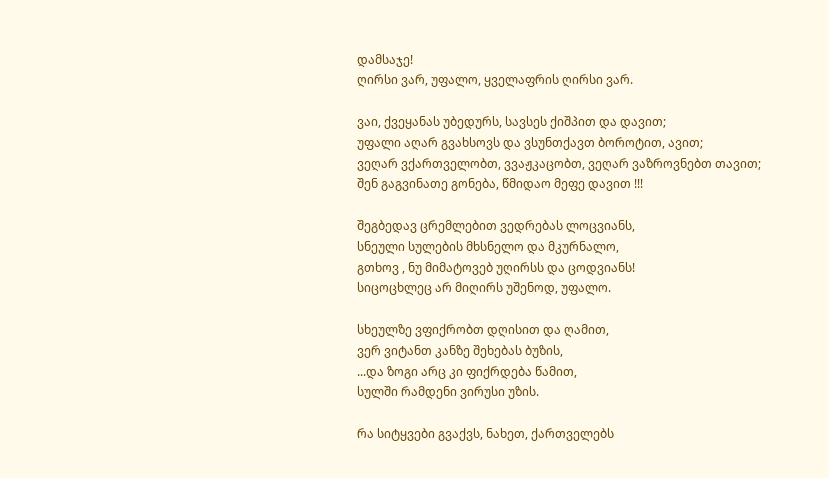დამსაჯე!
ღირსი ვარ, უფალო, ყველაფრის ღირსი ვარ.

ვაი, ქვეყანას უბედურს, სავსეს ქიშპით და დავით;
უფალი აღარ გვახსოვს და ვსუნთქავთ ბოროტით, ავით;
ვეღარ ვქართველობთ, ვვაჟკაცობთ, ვეღარ ვაზროვნებთ თავით;
შენ გაგვინათე გონება, წმიდაო მეფე დავით !!!

შეგბედავ ცრემლებით ვედრებას ლოცვიანს,
სნეული სულების მხსნელო და მკურნალო,
გთხოვ , ნუ მიმატოვებ უღირსს და ცოდვიანს!
სიცოცხლეც არ მიღირს უშენოდ, უფალო.

სხეულზე ვფიქრობთ დღისით და ღამით,
ვერ ვიტანთ კანზე შეხებას ბუზის,
...და ზოგი არც კი ფიქრდება წამით,
სულში რამდენი ვირუსი უზის.

რა სიტყვები გვაქვს, ნახეთ, ქართველებს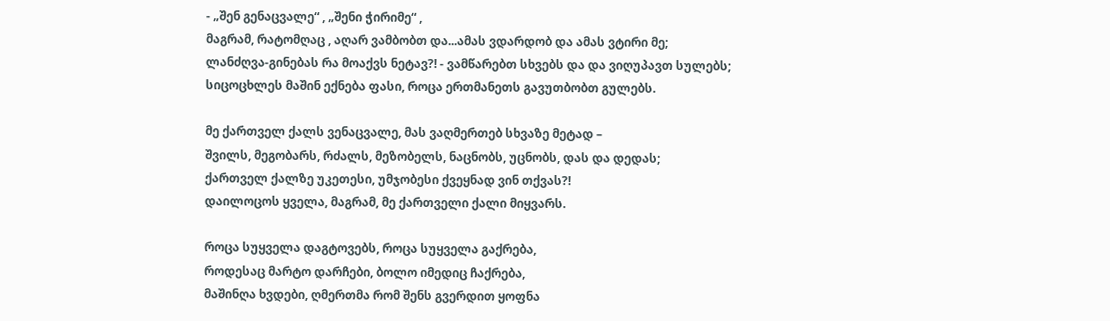- „შენ გენაცვალე“ , „შენი ჭირიმე“ ,
მაგრამ, რატომღაც , აღარ ვამბობთ და...ამას ვდარდობ და ამას ვტირი მე;
ლანძღვა-გინებას რა მოაქვს ნეტავ?! - ვამწარებთ სხვებს და და ვიღუპავთ სულებს;
სიცოცხლეს მაშინ ექნება ფასი, როცა ერთმანეთს გავუთბობთ გულებს.

მე ქართველ ქალს ვენაცვალე, მას ვაღმერთებ სხვაზე მეტად –
შვილს, მეგობარს, რძალს, მეზობელს, ნაცნობს, უცნობს, დას და დედას;
ქართველ ქალზე უკეთესი, უმჯობესი ქვეყნად ვინ თქვას?!
დაილოცოს ყველა, მაგრამ, მე ქართველი ქალი მიყვარს.

როცა სუყველა დაგტოვებს, როცა სუყველა გაქრება,
როდესაც მარტო დარჩები, ბოლო იმედიც ჩაქრება,
მაშინღა ხვდები, ღმერთმა რომ შენს გვერდით ყოფნა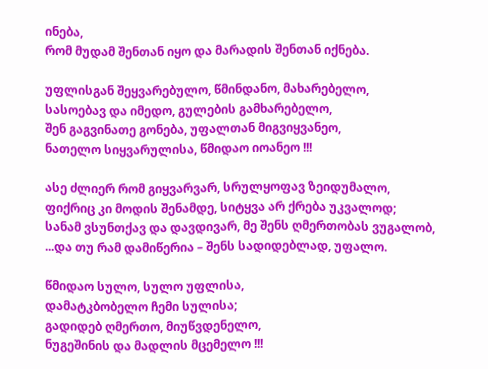ინება,
რომ მუდამ შენთან იყო და მარადის შენთან იქნება.

უფლისგან შეყვარებულო, წმინდანო, მახარებელო,
სასოებავ და იმედო, გულების გამხარებელო,
შენ გაგვინათე გონება, უფალთან მიგვიყვანეო,
ნათელო სიყვარულისა, წმიდაო იოანეო !!!

ასე ძლიერ რომ გიყვარვარ, სრულყოფავ ზეიდუმალო,
ფიქრიც კი მოდის შენამდე, სიტყვა არ ქრება უკვალოდ;
სანამ ვსუნთქავ და დავდივარ, მე შენს ღმერთობას ვუგალობ,
...და თუ რამ დამიწერია – შენს სადიდებლად, უფალო.

წმიდაო სულო, სულო უფლისა,
დამატკბობელო ჩემი სულისა;
გადიდებ ღმერთო, მიუწვდენელო,
ნუგეშინის და მადლის მცემელო !!!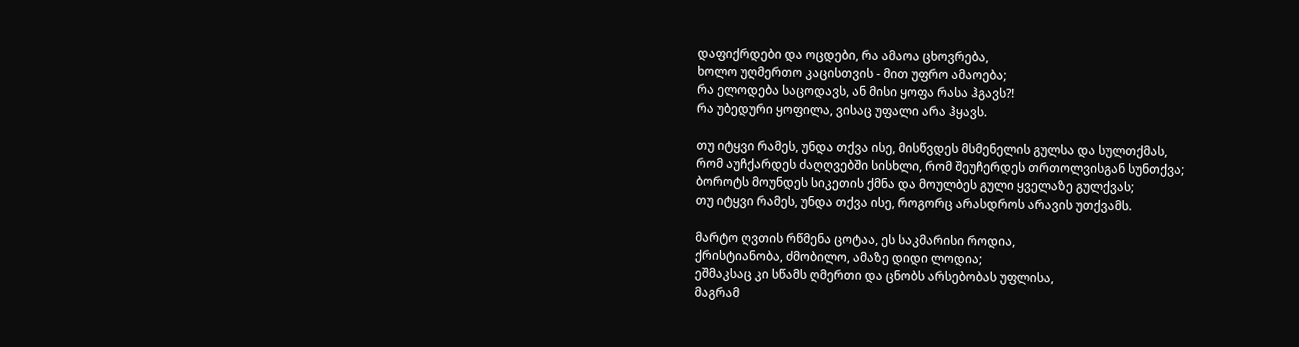დაფიქრდები და ოცდები, რა ამაოა ცხოვრება,
ხოლო უღმერთო კაცისთვის - მით უფრო ამაოება;
რა ელოდება საცოდავს, ან მისი ყოფა რასა ჰგავს?!
რა უბედური ყოფილა, ვისაც უფალი არა ჰყავს.

თუ იტყვი რამეს, უნდა თქვა ისე, მისწვდეს მსმენელის გულსა და სულთქმას,
რომ აუჩქარდეს ძაღღვებში სისხლი, რომ შეუჩერდეს თრთოლვისგან სუნთქვა;
ბოროტს მოუნდეს სიკეთის ქმნა და მოულბეს გული ყველაზე გულქვას;
თუ იტყვი რამეს, უნდა თქვა ისე, როგორც არასდროს არავის უთქვამს.

მარტო ღვთის რწმენა ცოტაა, ეს საკმარისი როდია,
ქრისტიანობა, ძმობილო, ამაზე დიდი ლოდია;
ეშმაკსაც კი სწამს ღმერთი და ცნობს არსებობას უფლისა,
მაგრამ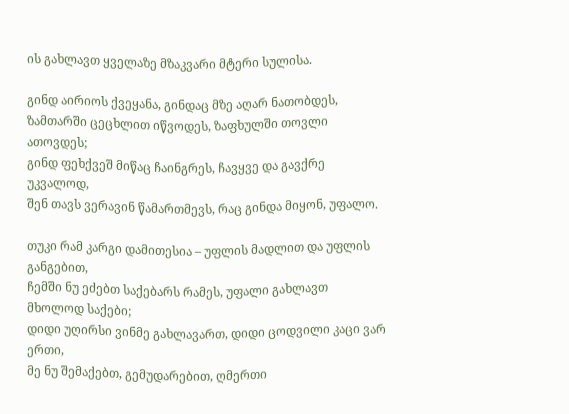ის გახლავთ ყველაზე მზაკვარი მტერი სულისა.

გინდ აირიოს ქვეყანა, გინდაც მზე აღარ ნათობდეს,
ზამთარში ცეცხლით იწვოდეს, ზაფხულში თოვლი ათოვდეს;
გინდ ფეხქვეშ მიწაც ჩაინგრეს, ჩავყვე და გავქრე უკვალოდ,
შენ თავს ვერავინ წამართმევს, რაც გინდა მიყონ, უფალო.

თუკი რამ კარგი დამითესია – უფლის მადლით და უფლის განგებით,
ჩემში ნუ ეძებთ საქებარს რამეს, უფალი გახლავთ მხოლოდ საქები;
დიდი უღირსი ვინმე გახლავართ, დიდი ცოდვილი კაცი ვარ ერთი,
მე ნუ შემაქებთ, გემუდარებით, ღმერთი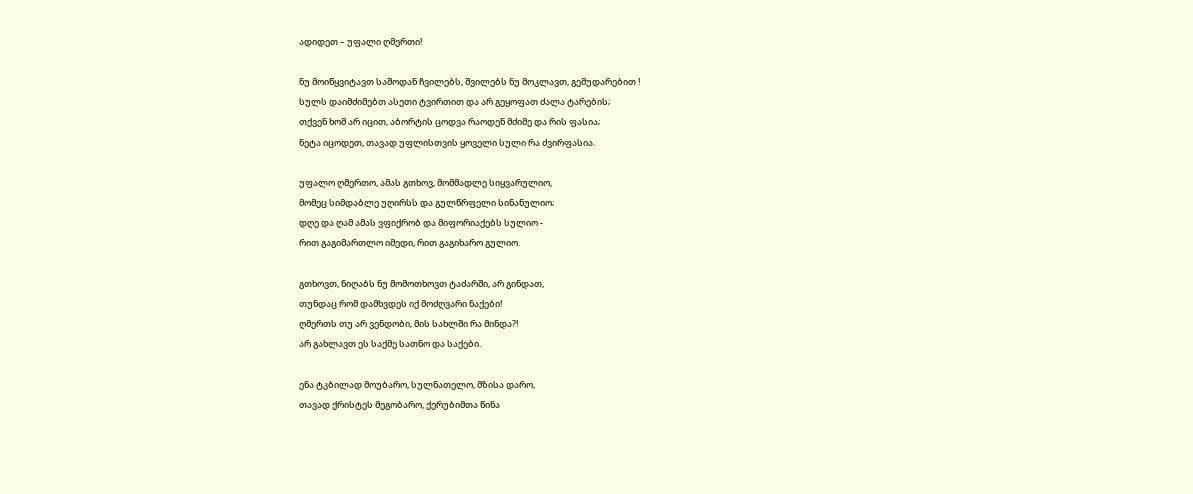ადიდეთ – უფალი ღმერთი!

ნუ მოიწყვიტავთ საშოდან ჩვილებს, შვილებს ნუ მოკლავთ, გემუდარებით !
სულს დაიმძიმებთ ასეთი ტვირთით და არ გეყოფათ ძალა ტარების;
თქვენ ხომ არ იცით, აბორტის ცოდვა რაოდენ მძიმე და რის ფასია;
ნეტა იცოდეთ, თავად უფლისთვის ყოველი სული რა ძვირფასია.

უფალო ღმერთო, ამას გთხოვ, მომმადლე სიყვარულიო,
მომეც სიმდაბლე უღირსს და გულწრფელი სინანულიო;
დღე და ღამ ამას ვფიქრობ და მიფორიაქებს სულიო -
რით გაგიმართლო იმედი, რით გაგიხარო გულიო.

გთხოვთ, ნიღაბს ნუ მომოთხოვთ ტაძარში, არ გინდათ,
თუნდაც რომ დამხვდეს იქ მოძღვარი ნაქები!
ღმერთს თუ არ ვენდობი, მის სახლში რა მინდა?!
არ გახლავთ ეს საქმე სათნო და საქები.

ენა ტკბილად მოუბარო, სულნათელო, მზისა დარო,
თავად ქრისტეს მეგობარო, ქერუბიმთა წინა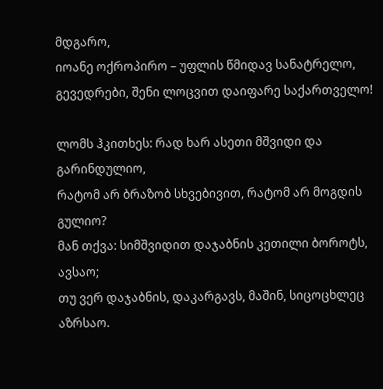მდგარო,
იოანე ოქროპირო – უფლის წმიდავ სანატრელო,
გევედრები, შენი ლოცვით დაიფარე საქართველო!

ლომს ჰკითხეს: რად ხარ ასეთი მშვიდი და გარინდულიო,
რატომ არ ბრაზობ სხვებივით, რატომ არ მოგდის გულიო?
მან თქვა: სიმშვიდით დაჯაბნის კეთილი ბოროტს, ავსაო;
თუ ვერ დაჯაბნის, დაკარგავს, მაშინ, სიცოცხლეც აზრსაო.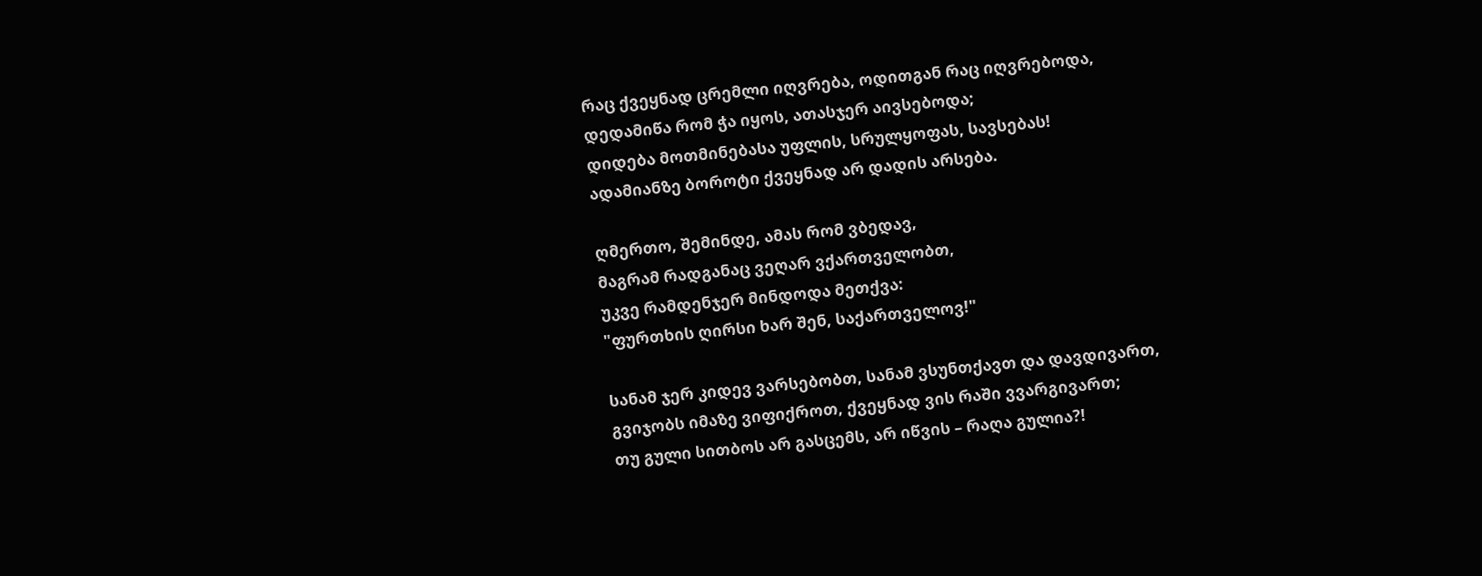რაც ქვეყნად ცრემლი იღვრება, ოდითგან რაც იღვრებოდა,
დედამიწა რომ ჭა იყოს, ათასჯერ აივსებოდა;
დიდება მოთმინებასა უფლის, სრულყოფას, სავსებას!
ადამიანზე ბოროტი ქვეყნად არ დადის არსება.

ღმერთო, შემინდე, ამას რომ ვბედავ,
მაგრამ რადგანაც ვეღარ ვქართველობთ,
უკვე რამდენჯერ მინდოდა მეთქვა:
"ფურთხის ღირსი ხარ შენ, საქართველოვ!"

სანამ ჯერ კიდევ ვარსებობთ, სანამ ვსუნთქავთ და დავდივართ,
გვიჯობს იმაზე ვიფიქროთ, ქვეყნად ვის რაში ვვარგივართ;
თუ გული სითბოს არ გასცემს, არ იწვის – რაღა გულია?!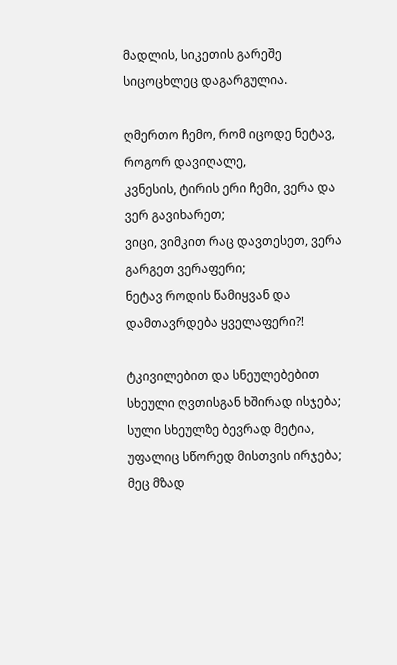მადლის, სიკეთის გარეშე სიცოცხლეც დაგარგულია.

ღმერთო ჩემო, რომ იცოდე ნეტავ, როგორ დავიღალე,
კვნესის, ტირის ერი ჩემი, ვერა და ვერ გავიხარეთ;
ვიცი, ვიმკით რაც დავთესეთ, ვერა გარგეთ ვერაფერი;
ნეტავ როდის წამიყვან და დამთავრდება ყველაფერი?!

ტკივილებით და სნეულებებით სხეული ღვთისგან ხშირად ისჯება;
სული სხეულზე ბევრად მეტია, უფალიც სწორედ მისთვის ირჯება;
მეც მზად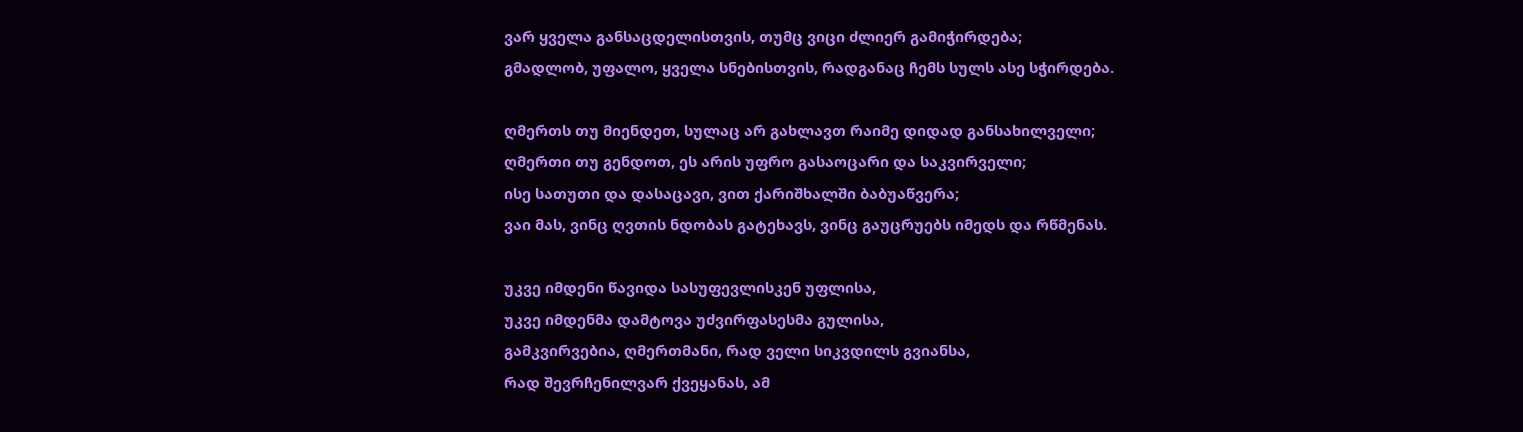ვარ ყველა განსაცდელისთვის, თუმც ვიცი ძლიერ გამიჭირდება;
გმადლობ, უფალო, ყველა სნებისთვის, რადგანაც ჩემს სულს ასე სჭირდება.

ღმერთს თუ მიენდეთ, სულაც არ გახლავთ რაიმე დიდად განსახილველი;
ღმერთი თუ გენდოთ, ეს არის უფრო გასაოცარი და საკვირველი;
ისე სათუთი და დასაცავი, ვით ქარიშხალში ბაბუაწვერა;
ვაი მას, ვინც ღვთის ნდობას გატეხავს, ვინც გაუცრუებს იმედს და რწმენას.

უკვე იმდენი წავიდა სასუფევლისკენ უფლისა,
უკვე იმდენმა დამტოვა უძვირფასესმა გულისა,
გამკვირვებია, ღმერთმანი, რად ველი სიკვდილს გვიანსა,
რად შევრჩენილვარ ქვეყანას, ამ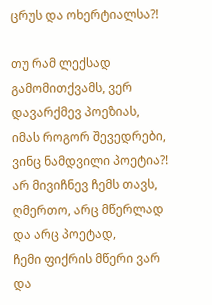ცრუს და ოხერტიალსა?!

თუ რამ ლექსად გამომითქვამს, ვერ დავარქმევ პოეზიას,
იმას როგორ შევედრები, ვინც ნამდვილი პოეტია?!
არ მივიჩნევ ჩემს თავს, ღმერთო, არც მწერლად და არც პოეტად,
ჩემი ფიქრის მწერი ვარ და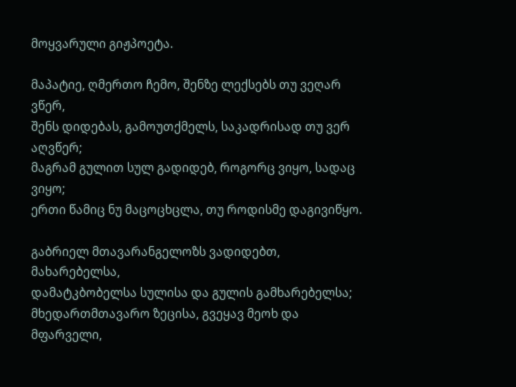მოყვარული გიჟპოეტა.

მაპატიე, ღმერთო ჩემო, შენზე ლექსებს თუ ვეღარ ვწერ,
შენს დიდებას, გამოუთქმელს, საკადრისად თუ ვერ აღვწერ;
მაგრამ გულით სულ გადიდებ, როგორც ვიყო, სადაც ვიყო;
ერთი წამიც ნუ მაცოცხცლა, თუ როდისმე დაგივიწყო.

გაბრიელ მთავარანგელოზს ვადიდებთ, მახარებელსა,
დამატკბობელსა სულისა და გულის გამხარებელსა;
მხედართმთავარო ზეცისა, გვეყავ მეოხ და მფარველი,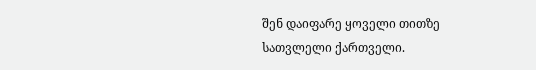შენ დაიფარე ყოველი თითზე სათვლელი ქართველი.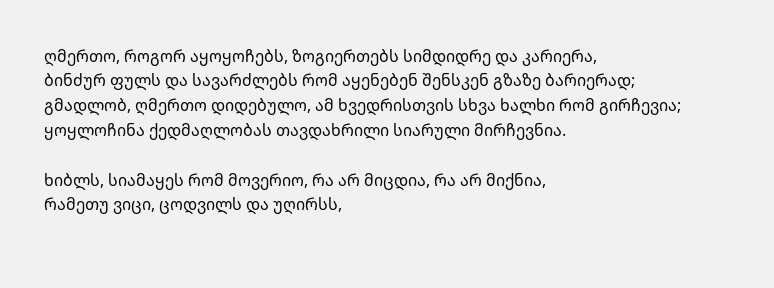ღმერთო, როგორ აყოყოჩებს, ზოგიერთებს სიმდიდრე და კარიერა,
ბინძურ ფულს და სავარძლებს რომ აყენებენ შენსკენ გზაზე ბარიერად;
გმადლობ, ღმერთო დიდებულო, ამ ხვედრისთვის სხვა ხალხი რომ გირჩევია;
ყოყლოჩინა ქედმაღლობას თავდახრილი სიარული მირჩევნია.

ხიბლს, სიამაყეს რომ მოვერიო, რა არ მიცდია, რა არ მიქნია,
რამეთუ ვიცი, ცოდვილს და უღირსს,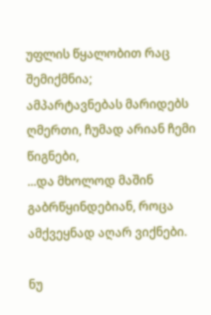უფლის წყალობით რაც შემიქმნია;
ამპარტავნებას მარიდებს ღმერთი, ჩუმად არიან ჩემი წიგნები,
...და მხოლოდ მაშინ გაბრწყინდებიან, როცა ამქვეყნად აღარ ვიქნები.

ნუ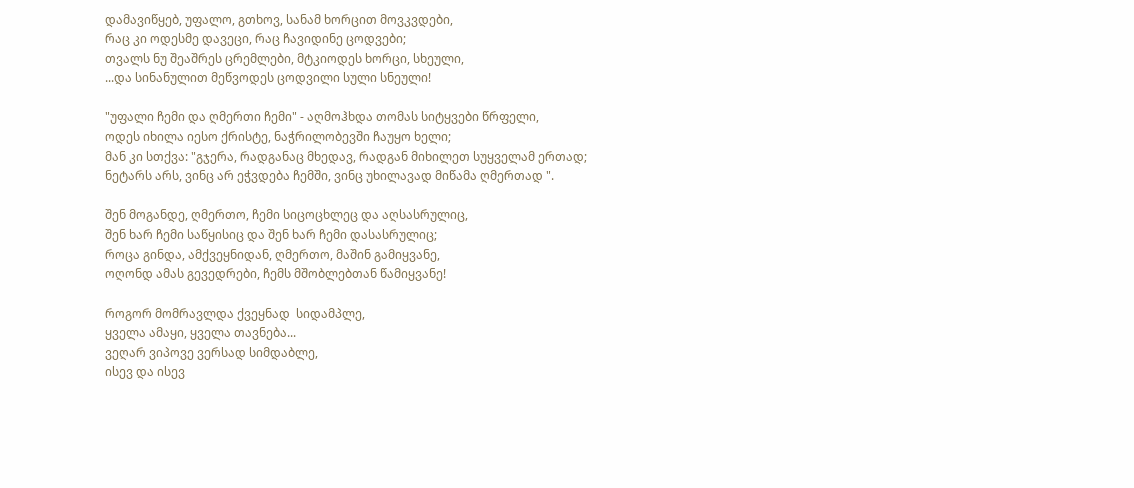დამავიწყებ, უფალო, გთხოვ, სანამ ხორცით მოვკვდები,
რაც კი ოდესმე დავეცი, რაც ჩავიდინე ცოდვები;
თვალს ნუ შეაშრეს ცრემლები, მტკიოდეს ხორცი, სხეული,
...და სინანულით მეწვოდეს ცოდვილი სული სნეული!

"უფალი ჩემი და ღმერთი ჩემი" - აღმოჰხდა თომას სიტყვები წრფელი,
ოდეს იხილა იესო ქრისტე, ნაჭრილობევში ჩაუყო ხელი;
მან კი სთქვა: "გჯერა, რადგანაც მხედავ, რადგან მიხილეთ სუყველამ ერთად;
ნეტარს არს, ვინც არ ეჭვდება ჩემში, ვინც უხილავად მიწამა ღმერთად ".

შენ მოგანდე, ღმერთო, ჩემი სიცოცხლეც და აღსასრულიც,
შენ ხარ ჩემი საწყისიც და შენ ხარ ჩემი დასასრულიც;
როცა გინდა, ამქვეყნიდან, ღმერთო, მაშინ გამიყვანე,
ოღონდ ამას გევედრები, ჩემს მშობლებთან წამიყვანე!

როგორ მომრავლდა ქვეყნად  სიდამპლე,
ყველა ამაყი, ყველა თავნება...
ვეღარ ვიპოვე ვერსად სიმდაბლე,
ისევ და ისევ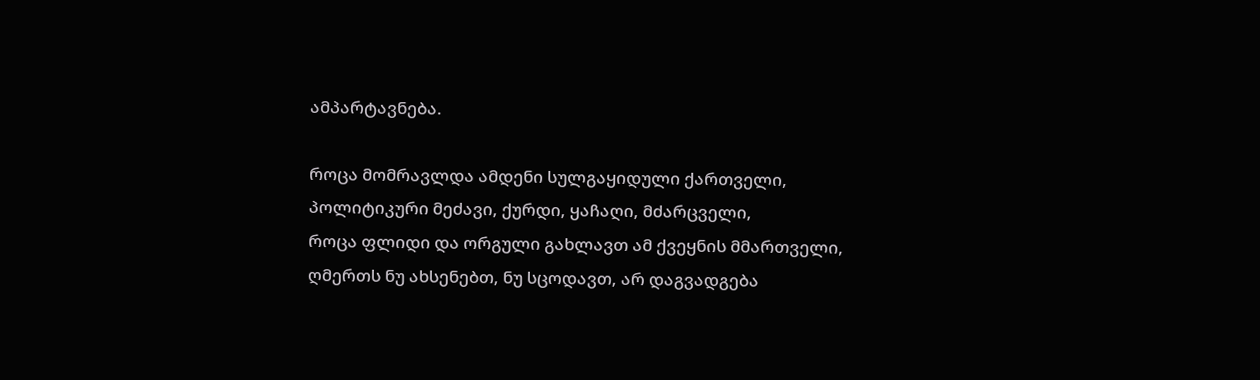ამპარტავნება.

როცა მომრავლდა ამდენი სულგაყიდული ქართველი,
პოლიტიკური მეძავი, ქურდი, ყაჩაღი, მძარცველი,
როცა ფლიდი და ორგული გახლავთ ამ ქვეყნის მმართველი,
ღმერთს ნუ ახსენებთ, ნუ სცოდავთ, არ დაგვადგება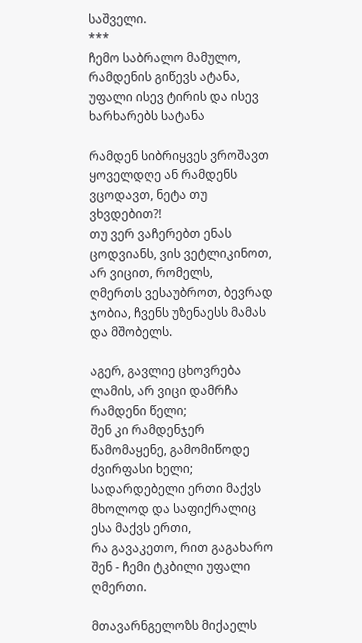საშველი.
***
ჩემო საბრალო მამულო, რამდენის გიწევს ატანა,
უფალი ისევ ტირის და ისევ ხარხარებს სატანა

რამდენ სიბრიყვეს ვროშავთ ყოველდღე ან რამდენს ვცოდავთ, ნეტა თუ ვხვდებით?!
თუ ვერ ვაჩერებთ ენას ცოდვიანს, ვის ვეტლიკინოთ, არ ვიცით, რომელს,
ღმერთს ვესაუბროთ, ბევრად ჯობია, ჩვენს უზენაესს მამას და მშობელს.

აგერ, გავლიე ცხოვრება ლამის, არ ვიცი დამრჩა რამდენი წელი;
შენ კი რამდენჯერ წამომაყენე, გამომიწოდე ძვირფასი ხელი;
სადარდებელი ერთი მაქვს მხოლოდ და საფიქრალიც ესა მაქვს ერთი,
რა გავაკეთო, რით გაგახარო შენ - ჩემი ტკბილი უფალი ღმერთი.

მთავარნგელოზს მიქაელს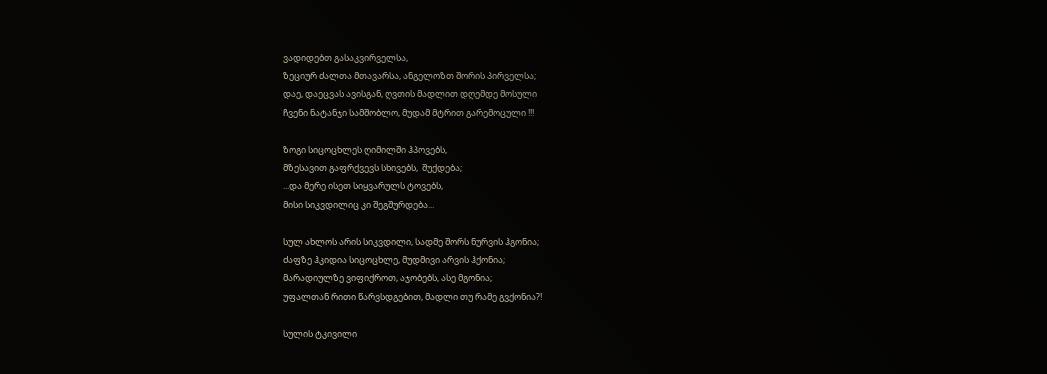ვადიდებთ გასაკვირველსა,
ზეციურ ძალთა მთავარსა, ანგელოზთ შორის პირველსა;
დაე, დაეცვას ავისგან, ღვთის მადლით დღემდე მოსული
ჩვენი ნატანჯი სამშობლო, მუდამ მტრით გარემოცული !!!

ზოგი სიცოცხლეს ღიმილში ჰპოვებს,
მზესავით გაფრქვევს სხივებს,  შუქდება;
...და მერე ისეთ სიყვარულს ტოვებს,
მისი სიკვდილიც კი შეგშურდება...

სულ ახლოს არის სიკვდილი, სადმე შორს ნურვის ჰგონია;
ძაფზე ჰკიდია სიცოცხლე, მუდმივი არვის ჰქონია;
მარადიულზე ვიფიქროთ, აჯობებს, ასე მგონია;
უფალთან რითი წარვსდგებით, მადლი თუ რამე გვქონია?!

სულის ტკივილი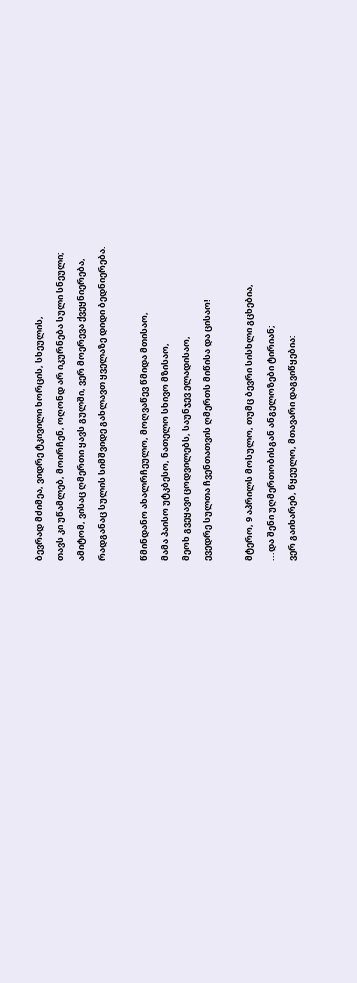ბევრად მძიმეა, ვიდრე ტკივილი ხორცის, სხეულის,
თავს კი უწამლებ, მოირჩენ, ოღონდ არ იკურნება სული სნეული;
ამიტომ, ვისაც ღმერთი ყავს გულში, ვერ მოერევა ქვეყნიერება,
რადგანაც სულის სიმშვიდე გახლავთ ყველაზე დიდი ბედნიერება.

წმინდანო ახალრჩეულო, მოღვაწევ წმიდა მთისაო,
მამა პაისო უტკბესო, ნათელო სხივო მზისაო,
მეოხ გვეყავი ცოდვილებს, საუნჯევ ელადისაო,
ევედრე სულთა ჩვენთათვის ღმერთს მიწისა და ცისაო!

მტერო, 9 აპრილს მოსულო, თუმც ბევრი სისხლი გცხებია,
...და შენი უღმერთობისგან ანგელოზები ტირიან;
ვერ გაიხარებ, წყეულო, მთავარი დაგვიწყებია: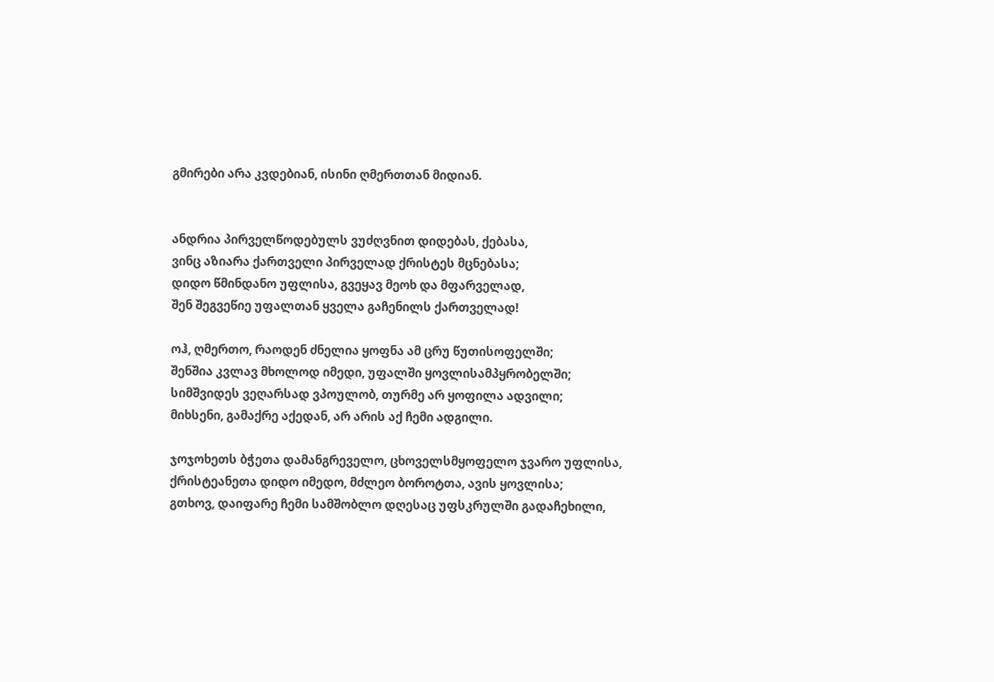გმირები არა კვდებიან, ისინი ღმერთთან მიდიან.


ანდრია პირველწოდებულს ვუძღვნით დიდებას, ქებასა,
ვინც აზიარა ქართველი პირველად ქრისტეს მცნებასა;
დიდო წმინდანო უფლისა, გვეყავ მეოხ და მფარველად,
შენ შეგვეწიე უფალთან ყველა გაჩენილს ქართველად!

ოჰ, ღმერთო, რაოდენ ძნელია ყოფნა ამ ცრუ წუთისოფელში;
შენშია კვლავ მხოლოდ იმედი, უფალში ყოვლისამპყრობელში;
სიმშვიდეს ვეღარსად ვპოულობ, თურმე არ ყოფილა ადვილი;
მიხსენი, გამაქრე აქედან, არ არის აქ ჩემი ადგილი.

ჯოჯოხეთს ბჭეთა დამანგრეველო, ცხოველსმყოფელო ჯვარო უფლისა,
ქრისტეანეთა დიდო იმედო, მძლეო ბოროტთა, ავის ყოვლისა;
გთხოვ, დაიფარე ჩემი სამშობლო დღესაც უფსკრულში გადაჩეხილი,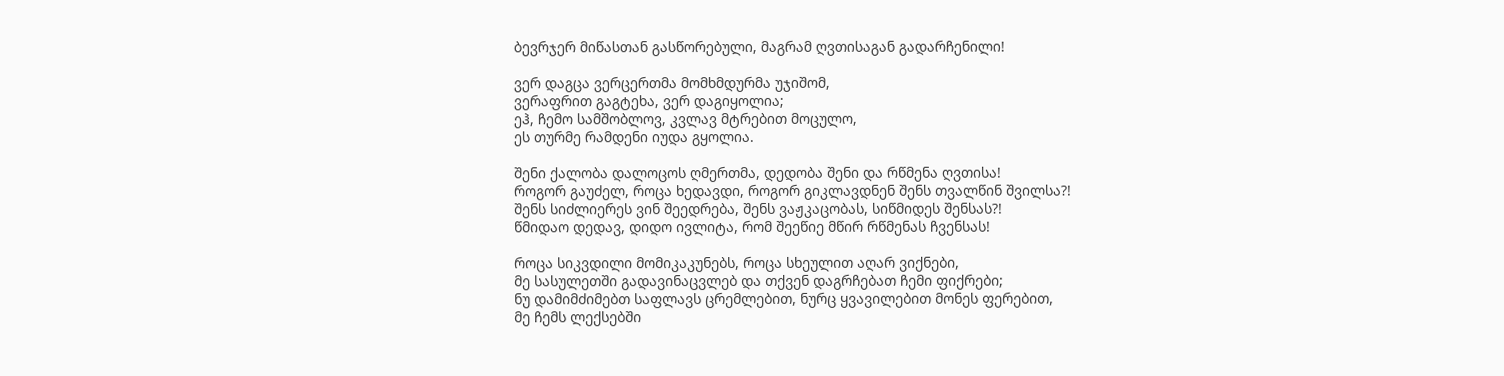ბევრჯერ მიწასთან გასწორებული, მაგრამ ღვთისაგან გადარჩენილი!

ვერ დაგცა ვერცერთმა მომხმდურმა უჯიშომ,
ვერაფრით გაგტეხა, ვერ დაგიყოლია;
ეჰ, ჩემო სამშობლოვ, კვლავ მტრებით მოცულო,
ეს თურმე რამდენი იუდა გყოლია.

შენი ქალობა დალოცოს ღმერთმა, დედობა შენი და რწმენა ღვთისა!
როგორ გაუძელ, როცა ხედავდი, როგორ გიკლავდნენ შენს თვალწინ შვილსა?!
შენს სიძლიერეს ვინ შეედრება, შენს ვაჟკაცობას, სიწმიდეს შენსას?!
წმიდაო დედავ, დიდო ივლიტა, რომ შეეწიე მწირ რწმენას ჩვენსას!

როცა სიკვდილი მომიკაკუნებს, როცა სხეულით აღარ ვიქნები,
მე სასულეთში გადავინაცვლებ და თქვენ დაგრჩებათ ჩემი ფიქრები;
ნუ დამიმძიმებთ საფლავს ცრემლებით, ნურც ყვავილებით მონეს ფერებით,
მე ჩემს ლექსებში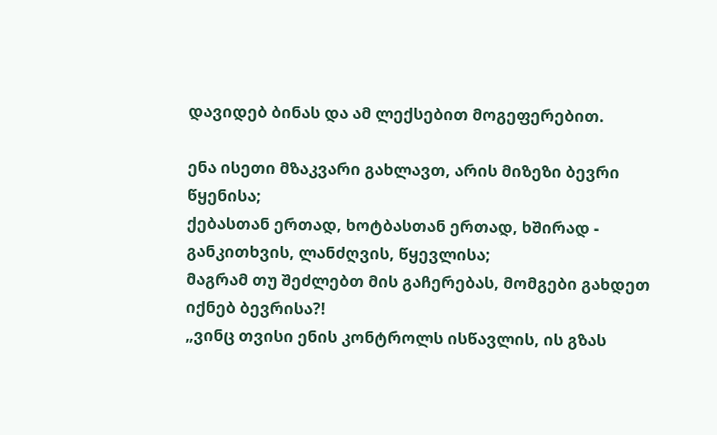დავიდებ ბინას და ამ ლექსებით მოგეფერებით.

ენა ისეთი მზაკვარი გახლავთ, არის მიზეზი ბევრი წყენისა;
ქებასთან ერთად, ხოტბასთან ერთად, ხშირად - განკითხვის, ლანძღვის, წყევლისა;
მაგრამ თუ შეძლებთ მის გაჩერებას, მომგები გახდეთ იქნებ ბევრისა?!
„ვინც თვისი ენის კონტროლს ისწავლის, ის გზას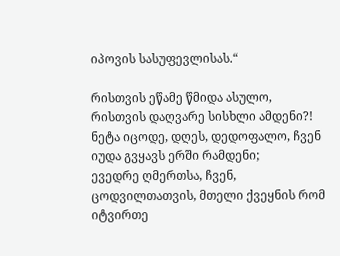იპოვის სასუფევლისას.“

რისთვის ეწამე წმიდა ასულო, რისთვის დაღვარე სისხლი ამდენი?!
ნეტა იცოდე, დღეს, დედოფალო, ჩვენ იუდა გვყავს ერში რამდენი;
ევედრე ღმერთსა, ჩვენ, ცოდვილთათვის, მთელი ქვეყნის რომ იტვირთე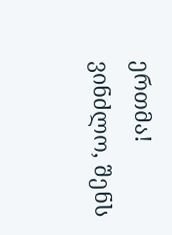ერთმა!
ვინძლო, შენს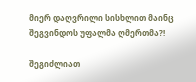მიერ დაღვრილი სისხლით მაინც შეგვინდოს უფალმა ღმერთმა?!

შეგიძლიათ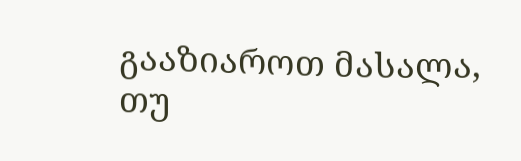გააზიაროთ მასალა, თუ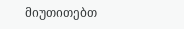მიუთითებთ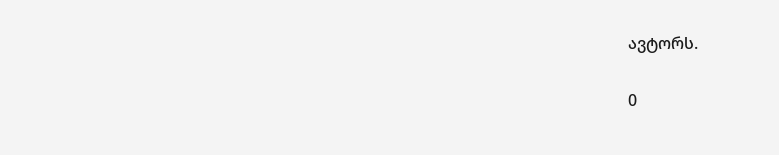ავტორს.

0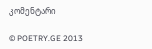კომენტარი

© POETRY.GE 2013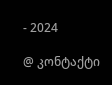- 2024

@ კონტაქტი